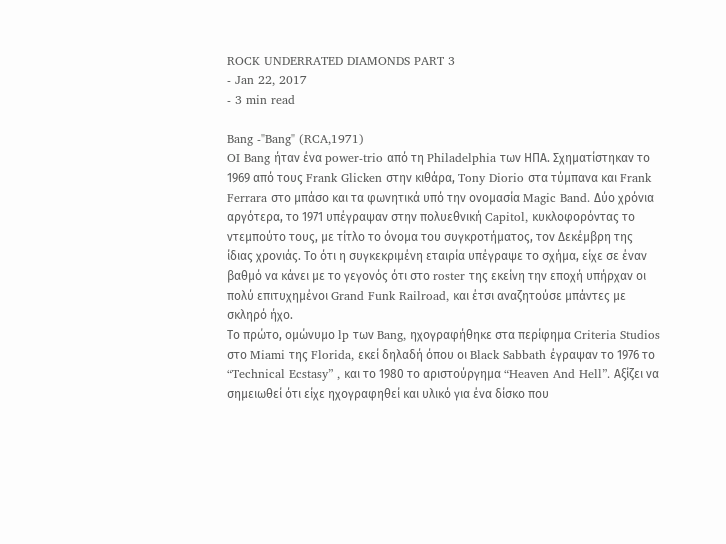ROCK UNDERRATED DIAMONDS PART 3
- Jan 22, 2017
- 3 min read

Bang -"Bang" (RCA,1971)
OI Bang ήταν ένα power-trio από τη Philadelphia των ΗΠΑ. Σχηματίστηκαν το 1969 από τους Frank Glicken στην κιθάρα, Tony Diorio στα τύμπανα και Frank Ferrara στο μπάσο και τα φωνητικά υπό την ονομασία Magic Band. Δύο χρόνια αργότερα, το 1971 υπέγραψαν στην πολυεθνική Capitol, κυκλοφορόντας το ντεμπούτο τους, με τίτλο το όνομα του συγκροτήματος, τον Δεκέμβρη της ίδιας χρονιάς. Το ότι η συγκεκριμένη εταιρία υπέγραψε το σχήμα, είχε σε έναν βαθμό να κάνει με το γεγονός ότι στο roster της εκείνη την εποχή υπήρχαν οι πολύ επιτυχημένοι Grand Funk Railroad, και έτσι αναζητούσε μπάντες με σκληρό ήχο.
Το πρώτο, ομώνυμο lp των Bang, ηχογραφήθηκε στα περίφημα Criteria Studios στο Miami της Florida, εκεί δηλαδή όπου οι Black Sabbath έγραψαν το 1976 το “Technical Ecstasy” , και το 1980 το αριστούργημα “Heaven And Hell”. Αξίζει να σημειωθεί ότι είχε ηχογραφηθεί και υλικό για ένα δίσκο που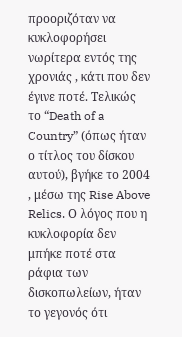προοριζόταν να κυκλοφορήσει νωρίτερα εντός της χρονιάς , κάτι που δεν έγινε ποτέ. Τελικώς το “Death of a Country” (όπως ήταν ο τίτλος του δίσκου αυτού), βγήκε το 2004 , μέσω της Rise Above Relics. Ο λόγος που η κυκλοφορία δεν μπήκε ποτέ στα ράφια των δισκοπωλείων, ήταν το γεγονός ότι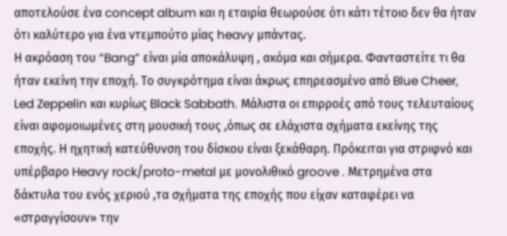αποτελούσε ένα concept album και η εταιρία θεωρούσε ότι κάτι τέτοιο δεν θα ήταν ότι καλύτερο για ένα ντεμπούτο μίας heavy μπάντας.
Η ακρόαση του “Bang” είναι μία αποκάλυψη , ακόμα και σήμερα. Φανταστείτε τι θα ήταν εκείνη την εποχή. Το συγκρότημα είναι άκρως επηρεασμένο από Blue Cheer, Led Zeppelin και κυρίως Black Sabbath. Μάλιστα οι επιρροές από τους τελευταίους είναι αφομοιωμένες στη μουσική τους ,όπως σε ελάχιστα σχήματα εκείνης της εποχής. Η ηχητική κατεύθυνση του δίσκου είναι ξεκάθαρη. Πρόκειται για στριφνό και υπέρβαρο Heavy rock/proto-metal με μονολιθικό groove . Μετρημένα στα δάκτυλα του ενός χεριού ,τα σχήματα της εποχής που είχαν καταφέρει να «στραγγίσουν» την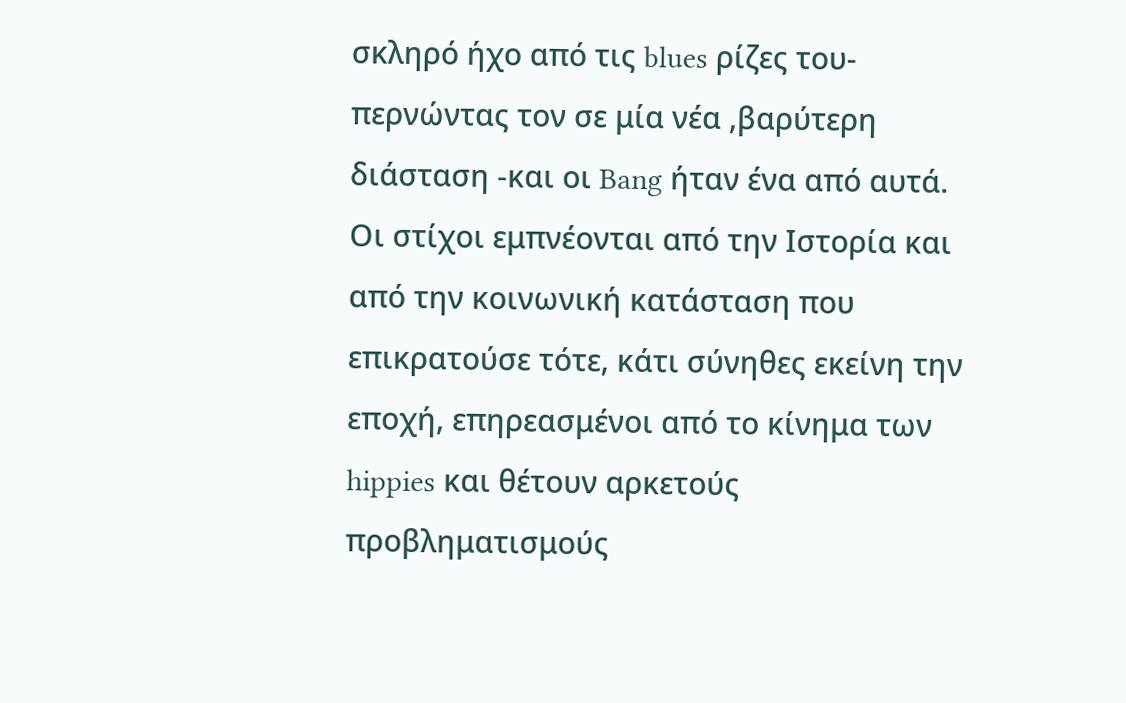σκληρό ήχο από τις blues ρίζες του-περνώντας τον σε μία νέα ,βαρύτερη διάσταση -και οι Bang ήταν ένα από αυτά.
Οι στίχοι εμπνέονται από την Ιστορία και από την κοινωνική κατάσταση που επικρατούσε τότε, κάτι σύνηθες εκείνη την εποχή, επηρεασμένοι από το κίνημα των hippies και θέτουν αρκετούς προβληματισμούς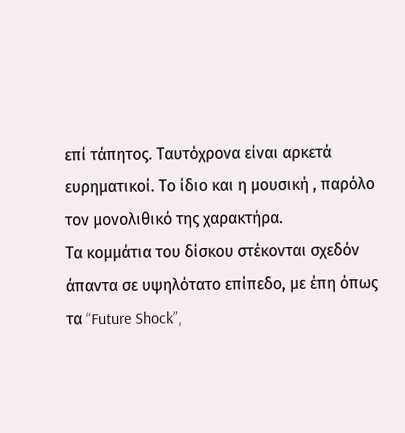επί τάπητος. Ταυτόχρονα είναι αρκετά ευρηματικοί. Το ίδιο και η μουσική , παρόλο τον μονολιθικό της χαρακτήρα.
Τα κομμάτια του δίσκου στέκονται σχεδόν άπαντα σε υψηλότατο επίπεδο, με έπη όπως τα “Future Shock”,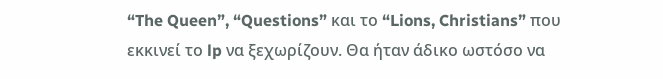“The Queen”, “Questions” και το “Lions, Christians” που εκκινεί το lp να ξεχωρίζουν. Θα ήταν άδικο ωστόσο να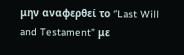μην αναφερθεί το ‘’Last Will and Testament” με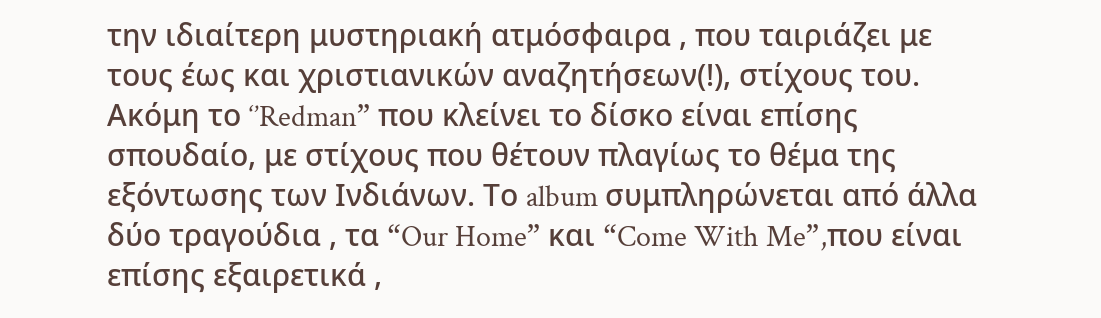την ιδιαίτερη μυστηριακή ατμόσφαιρα , που ταιριάζει με τους έως και χριστιανικών αναζητήσεων(!), στίχους του. Ακόμη το ‘’Redman” που κλείνει το δίσκο είναι επίσης σπουδαίο, με στίχους που θέτουν πλαγίως το θέμα της εξόντωσης των Ινδιάνων. Το album συμπληρώνεται από άλλα δύο τραγούδια , τα “Our Home” και “Come With Me”,που είναι επίσης εξαιρετικά ,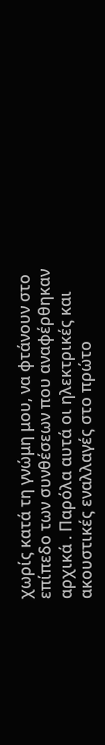χωρίς κατά τη γνώμη μου, να φτάνουν στο επίπεδο των συνθέσεων που αναφέρθηκαν αρχικά . Παρόλα αυτά οι ηλεκτρικές και ακουστικές εναλλαγές στο πρώτο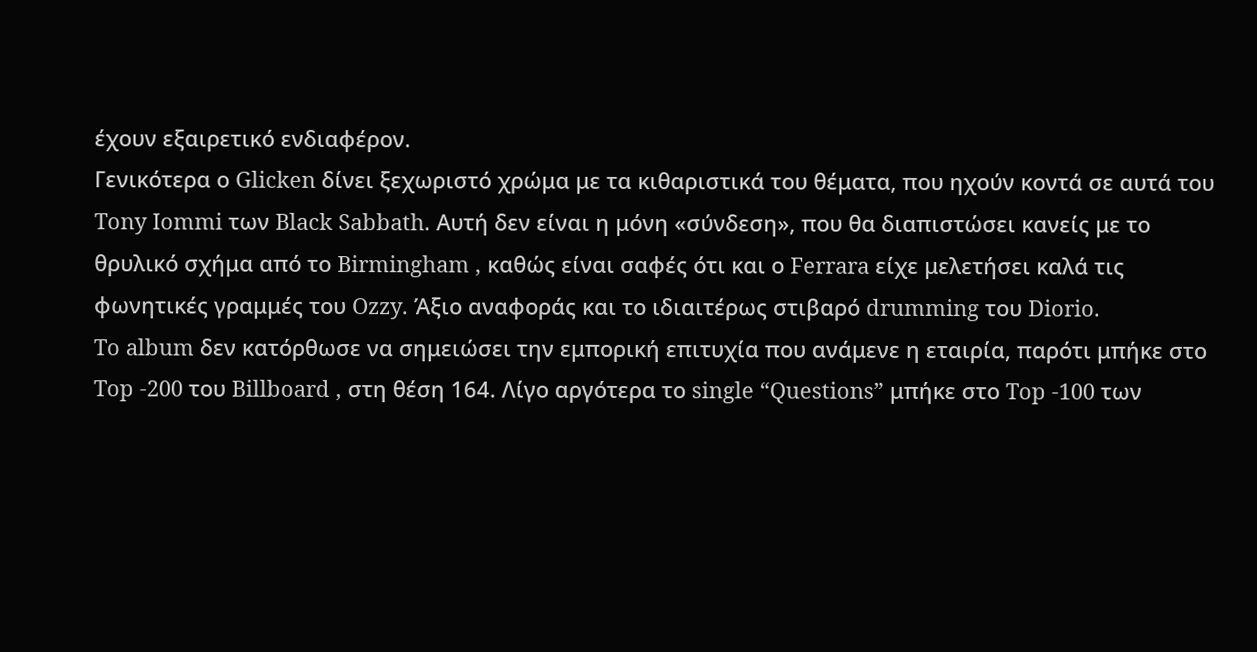έχουν εξαιρετικό ενδιαφέρον.
Γενικότερα ο Glicken δίνει ξεχωριστό χρώμα με τα κιθαριστικά του θέματα, που ηχούν κοντά σε αυτά του Tony Iommi των Black Sabbath. Αυτή δεν είναι η μόνη «σύνδεση», που θα διαπιστώσει κανείς με το θρυλικό σχήμα από το Birmingham , καθώς είναι σαφές ότι και ο Ferrara είχε μελετήσει καλά τις φωνητικές γραμμές του Ozzy. Άξιο αναφοράς και το ιδιαιτέρως στιβαρό drumming του Diorio.
To album δεν κατόρθωσε να σημειώσει την εμπορική επιτυχία που ανάμενε η εταιρία, παρότι μπήκε στο Top -200 του Billboard , στη θέση 164. Λίγο αργότερα το single “Questions” μπήκε στο Top -100 των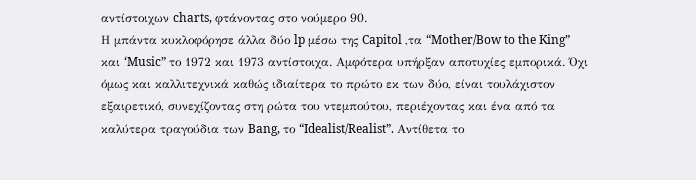αντίστοιχων charts, φτάνοντας στο νούμερο 90.
Η μπάντα κυκλοφόρησε άλλα δύο lp μέσω της Capitol ,τα “Mother/Bow to the King” και ‘Music” το 1972 και 1973 αντίστοιχα. Αμφότερα υπήρξαν αποτυχίες εμπορικά. Όχι όμως και καλλιτεχνικά καθώς ιδιαίτερα το πρώτο εκ των δύο, είναι τουλάχιστον εξαιρετικό, συνεχίζοντας στη ρώτα του ντεμπούτου, περιέχοντας και ένα από τα καλύτερα τραγούδια των Bang, το “Idealist/Realist”. Αντίθετα το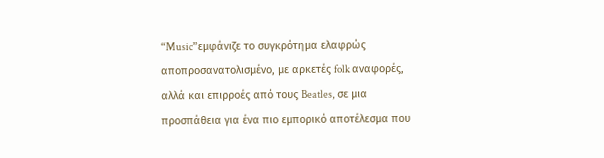“Music”εμφάνιζε το συγκρότημα ελαφρώς αποπροσανατολισμένο, με αρκετές folk αναφορές, αλλά και επιρροές από τους Beatles, σε μια προσπάθεια για ένα πιο εμπορικό αποτέλεσμα που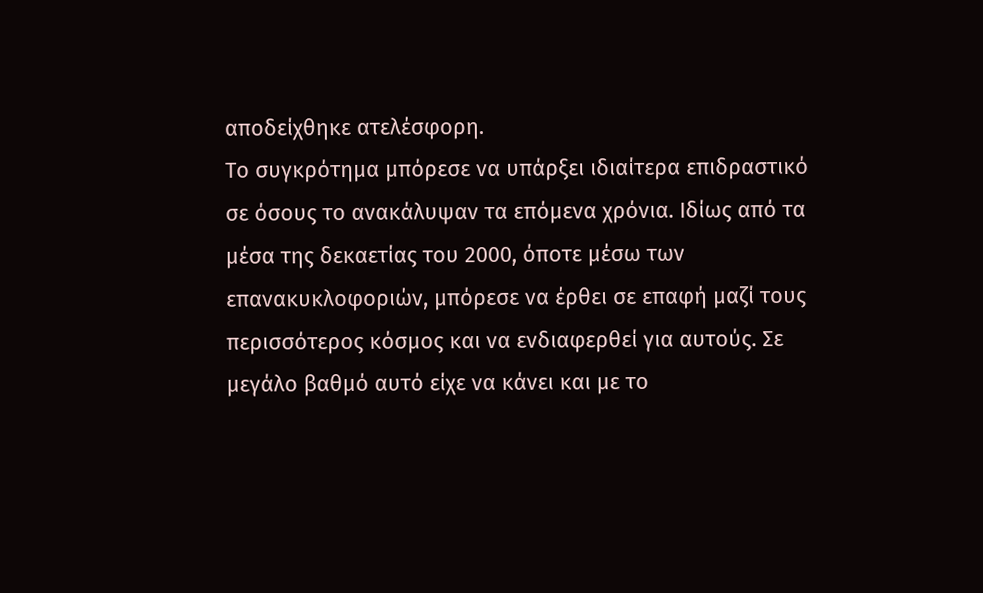αποδείχθηκε ατελέσφορη.
Το συγκρότημα μπόρεσε να υπάρξει ιδιαίτερα επιδραστικό σε όσους το ανακάλυψαν τα επόμενα χρόνια. Ιδίως από τα μέσα της δεκαετίας του 2000, όποτε μέσω των επανακυκλοφοριών, μπόρεσε να έρθει σε επαφή μαζί τους περισσότερος κόσμος και να ενδιαφερθεί για αυτούς. Σε μεγάλο βαθμό αυτό είχε να κάνει και με το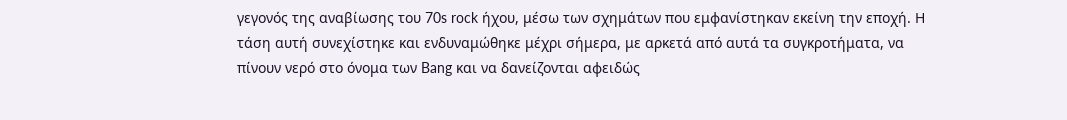γεγονός της αναβίωσης του 70s rock ήχου, μέσω των σχημάτων που εμφανίστηκαν εκείνη την εποχή. Η τάση αυτή συνεχίστηκε και ενδυναμώθηκε μέχρι σήμερα, με αρκετά από αυτά τα συγκροτήματα, να πίνουν νερό στο όνομα των Bang και να δανείζονται αφειδώς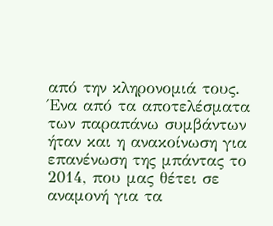από την κληρονομιά τους. Ένα από τα αποτελέσματα των παραπάνω συμβάντων ήταν και η ανακοίνωση για επανένωση της μπάντας το 2014, που μας θέτει σε αναμονή για τα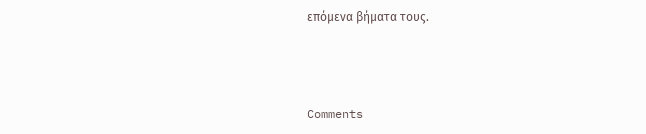επόμενα βήματα τους.



Comments